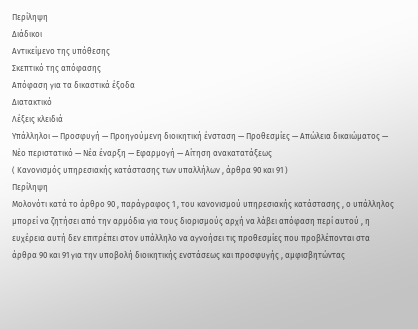Περίληψη
Διάδικοι
Αντικείμενο της υπόθεσης
Σκεπτικό της απόφασης
Απόφαση για τα δικαστικά έξοδα
Διατακτικό
Λέξεις κλειδιά
Υπάλληλοι — Προσφυγή — Προηγούμενη διοικητική ένσταση — Προθεσμίες — Απώλεια δικαιώματος — Νέο περιστατικό — Νέα έναρξη — Εφαρμογή — Αίτηση ανακατατάξεως
( Κανονισμός υπηρεσιακής κατάστασης των υπαλλήλων , άρθρα 90 και 91 )
Περίληψη
Μολονότι κατά το άρθρο 90 , παράγραφος 1 , του κανονισμού υπηρεσιακής κατάστασης , ο υπάλληλος μπορεί να ζητήσει από την αρμόδια για τους διορισμούς αρχή να λάβει απόφαση περί αυτού , η ευχέρεια αυτή δεν επιτρέπει στον υπάλληλο να αγνοήσει τις προθεσμίες που προβλέπονται στα άρθρα 90 και 91 για την υποβολή διοικητικής ενστάσεως και προσφυγής , αμφισβητώντας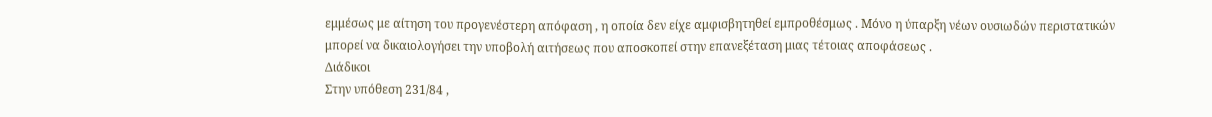εμμέσως με αίτηση του προγενέστερη απόφαση , η οποία δεν είχε αμφισβητηθεί εμπροθέσμως . Μόνο η ύπαρξη νέων ουσιωδών περιστατικών μπορεί να δικαιολογήσει την υποβολή αιτήσεως που αποσκοπεί στην επανεξέταση μιας τέτοιας αποφάσεως .
Διάδικοι
Στην υπόθεση 231/84 ,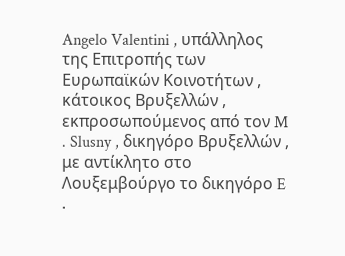Angelo Valentini , υπάλληλος της Επιτροπής των Ευρωπαϊκών Κοινοτήτων , κάτοικος Βρυξελλών , εκπροσωπούμενος από τον M . Slusny , δικηγόρο Βρυξελλών , με αντίκλητο στο Λουξεμβούργο το δικηγόρο E .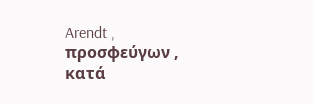Arendt ,
προσφεύγων ,
κατά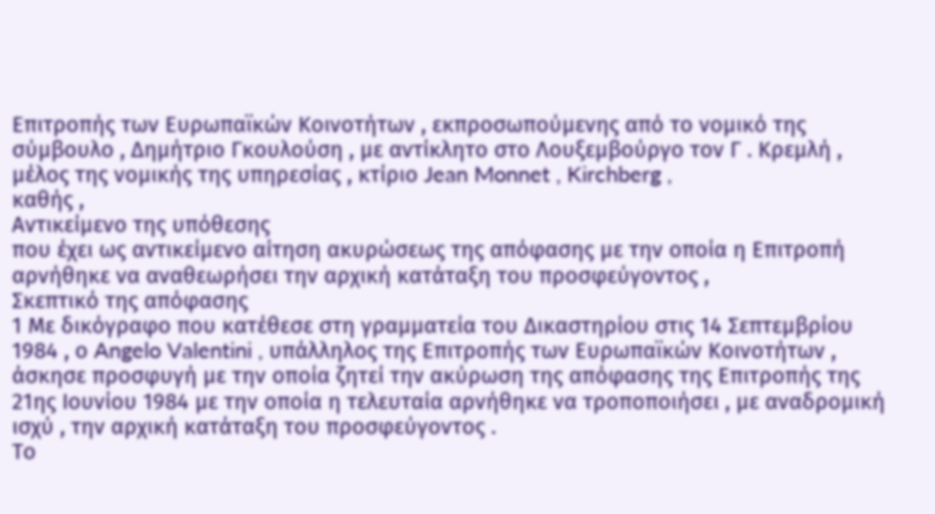Επιτροπής των Ευρωπαϊκών Κοινοτήτων , εκπροσωπούμενης από το νομικό της σύμβουλο , Δημήτριο Γκουλούση , με αντίκλητο στο Λουξεμβούργο τον Γ . Κρεμλή , μέλος της νομικής της υπηρεσίας , κτίριο Jean Monnet , Kirchberg ,
καθής ,
Αντικείμενο της υπόθεσης
που έχει ως αντικείμενο αίτηση ακυρώσεως της απόφασης με την οποία η Επιτροπή αρνήθηκε να αναθεωρήσει την αρχική κατάταξη του προσφεύγοντος ,
Σκεπτικό της απόφασης
1 Με δικόγραφο που κατέθεσε στη γραμματεία του Δικαστηρίου στις 14 Σεπτεμβρίου 1984 , ο Angelo Valentini , υπάλληλος της Επιτροπής των Ευρωπαϊκών Κοινοτήτων , άσκησε προσφυγή με την οποία ζητεί την ακύρωση της απόφασης της Επιτροπής της 21ης Ιουνίου 1984 με την οποία η τελευταία αρνήθηκε να τροποποιήσει , με αναδρομική ισχύ , την αρχική κατάταξη του προσφεύγοντος .
Το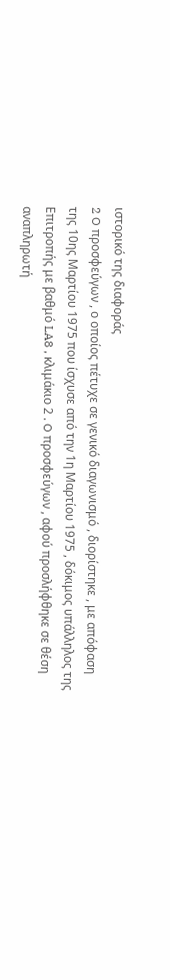ιστορικό της διαφοράς
2 O προσφεύγων , ο οποίος πέτυχε σε γενικό διαγωνισμό , διορίστηκε , με απόφαση της 10ης Μαρτίου 1975 που ίσχυσε από την 1η Μαρτίου 1975 , δόκιμος υπάλληλος της Επιτροπής με βαθμό LA8 , κλιμάκιο 2 . O προσφεύγων , αφού προσλήφθηκε σε θέση αναπληρωτή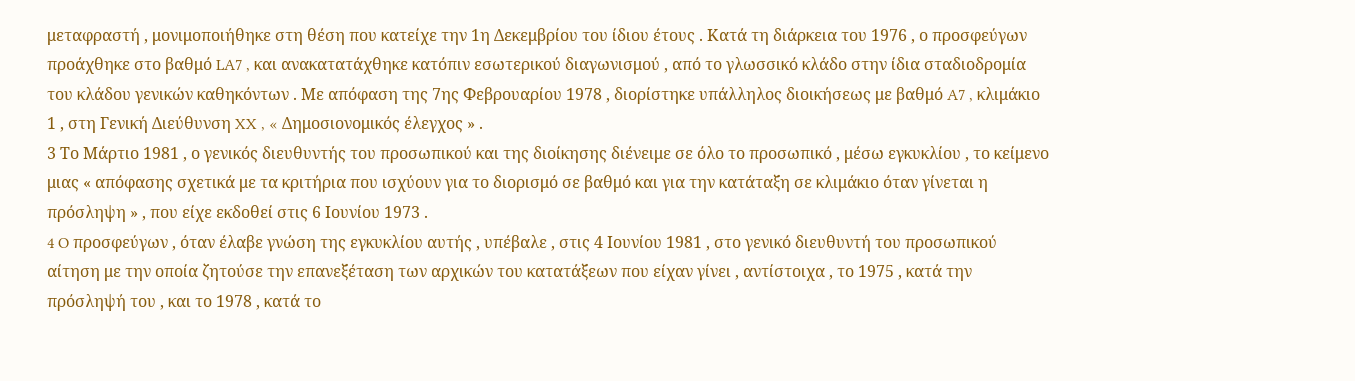μεταφραστή , μονιμοποιήθηκε στη θέση που κατείχε την 1η Δεκεμβρίου του ίδιου έτους . Κατά τη διάρκεια του 1976 , ο προσφεύγων προάχθηκε στο βαθμό LA7 , και ανακατατάχθηκε κατόπιν εσωτερικού διαγωνισμού , από το γλωσσικό κλάδο στην ίδια σταδιοδρομία του κλάδου γενικών καθηκόντων . Με απόφαση της 7ης Φεβρουαρίου 1978 , διορίστηκε υπάλληλος διοικήσεως με βαθμό A7 , κλιμάκιο 1 , στη Γενική Διεύθυνση XX , « Δημοσιονομικός έλεγχος » .
3 Το Μάρτιο 1981 , ο γενικός διευθυντής του προσωπικού και της διοίκησης διένειμε σε όλο το προσωπικό , μέσω εγκυκλίου , το κείμενο μιας « απόφασης σχετικά με τα κριτήρια που ισχύουν για το διορισμό σε βαθμό και για την κατάταξη σε κλιμάκιο όταν γίνεται η πρόσληψη » , που είχε εκδοθεί στις 6 Ιουνίου 1973 .
4 O προσφεύγων , όταν έλαβε γνώση της εγκυκλίου αυτής , υπέβαλε , στις 4 Ιουνίου 1981 , στο γενικό διευθυντή του προσωπικού αίτηση με την οποία ζητούσε την επανεξέταση των αρχικών του κατατάξεων που είχαν γίνει , αντίστοιχα , το 1975 , κατά την πρόσληψή του , και το 1978 , κατά το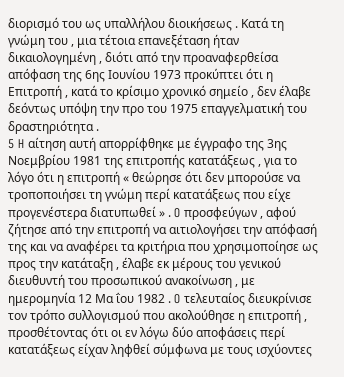διορισμό του ως υπαλλήλου διοικήσεως . Κατά τη γνώμη του , μια τέτοια επανεξέταση ήταν δικαιολογημένη , διότι από την προαναφερθείσα απόφαση της 6ης Ιουνίου 1973 προκύπτει ότι η Επιτροπή , κατά το κρίσιμο χρονικό σημείο , δεν έλαβε δεόντως υπόψη την προ του 1975 επαγγελματική του δραστηριότητα .
5 H αίτηση αυτή απορρίφθηκε με έγγραφο της 3ης Νοεμβρίου 1981 της επιτροπής κατατάξεως , για το λόγο ότι η επιτροπή « θεώρησε ότι δεν μπορούσε να τροποποιήσει τη γνώμη περί κατατάξεως που είχε προγενέστερα διατυπωθεί » . O προσφεύγων , αφού ζήτησε από την επιτροπή να αιτιολογήσει την απόφασή της και να αναφέρει τα κριτήρια που χρησιμοποίησε ως προς την κατάταξη , έλαβε εκ μέρους του γενικού διευθυντή του προσωπικού ανακοίνωση , με ημερομηνία 12 Μα ΐου 1982 . O τελευταίος διευκρίνισε τον τρόπο συλλογισμού που ακολούθησε η επιτροπή , προσθέτοντας ότι οι εν λόγω δύο αποφάσεις περί κατατάξεως είχαν ληφθεί σύμφωνα με τους ισχύοντες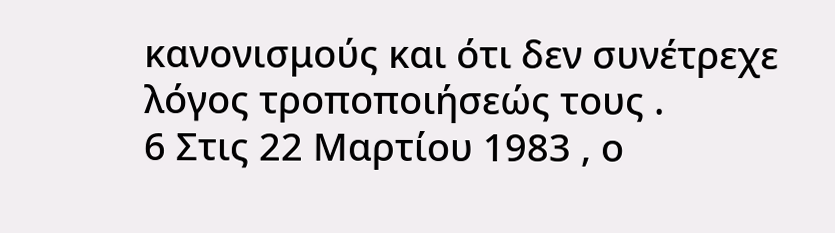κανονισμούς και ότι δεν συνέτρεχε λόγος τροποποιήσεώς τους .
6 Στις 22 Μαρτίου 1983 , ο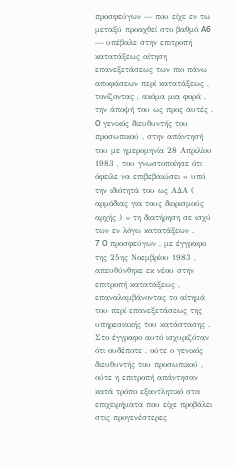προσφεύγων — που είχε εν τω μεταξύ προαχθεί στο βαθμό A6 — υπέβαλε στην επιτροπή κατατάξεως αίτηση επανεξετάσεως των πιο πάνω αποφάσεων περί κατατάξεως , τονίζοντας , ακόμα μια φορά , την άποψή του ως προς αυτές . O γενικός διευθυντής του προσωπικού , στην απάντησή του με ημερομηνία 28 Απριλίου 1983 , του γνωστοποίησε ότι όφειλε να επιβεβαιώσει « υπό την ιδιότητά του ως ΑΔΑ ( αρμόδιας για τους διορισμούς αρχής ) » τη διατήρηση σε ισχύ των εν λόγω κατατάξεων .
7 O προσφεύγων , με έγγραφο της 25ης Νοεμβρίου 1983 , απευθύνθηκε εκ νέου στην επιτροπή κατατάξεως , επαναλαμβάνοντας το αίτημά του περί επανεξετάσεως της υπηρεσιακής του κατάστασης . Στο έγγραφο αυτό ισχυριζόταν ότι ουδέποτε , ούτε ο γενικός διευθυντής του προσωπικού , ούτε η επιτροπή απάντησαν κατά τρόπο εξαντλητικό στα επιχειρήματα που είχε προβάλει στις προγενέστερες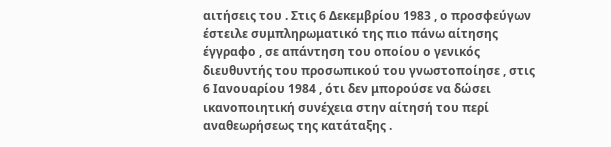αιτήσεις του . Στις 6 Δεκεμβρίου 1983 , ο προσφεύγων έστειλε συμπληρωματικό της πιο πάνω αίτησης έγγραφο , σε απάντηση του οποίου ο γενικός διευθυντής του προσωπικού του γνωστοποίησε , στις 6 Ιανουαρίου 1984 , ότι δεν μπορούσε να δώσει ικανοποιητική συνέχεια στην αίτησή του περί αναθεωρήσεως της κατάταξης .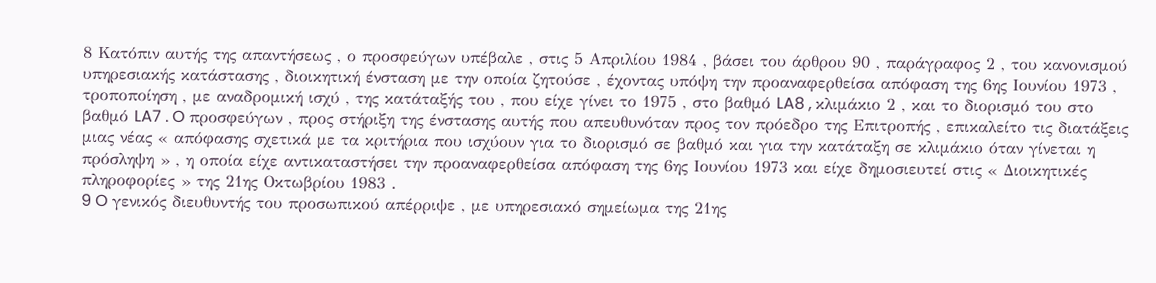8 Κατόπιν αυτής της απαντήσεως , ο προσφεύγων υπέβαλε , στις 5 Απριλίου 1984 , βάσει του άρθρου 90 , παράγραφος 2 , του κανονισμού υπηρεσιακής κατάστασης , διοικητική ένσταση με την οποία ζητούσε , έχοντας υπόψη την προαναφερθείσα απόφαση της 6ης Ιουνίου 1973 , τροποποίηση , με αναδρομική ισχύ , της κατάταξής του , που είχε γίνει το 1975 , στο βαθμό LA8 , κλιμάκιο 2 , και το διορισμό του στο βαθμό LA7 . O προσφεύγων , προς στήριξη της ένστασης αυτής που απευθυνόταν προς τον πρόεδρο της Επιτροπής , επικαλείτο τις διατάξεις μιας νέας « απόφασης σχετικά με τα κριτήρια που ισχύουν για το διορισμό σε βαθμό και για την κατάταξη σε κλιμάκιο όταν γίνεται η πρόσληψη » , η οποία είχε αντικαταστήσει την προαναφερθείσα απόφαση της 6ης Ιουνίου 1973 και είχε δημοσιευτεί στις « Διοικητικές πληροφορίες » της 21ης Οκτωβρίου 1983 .
9 O γενικός διευθυντής του προσωπικού απέρριψε , με υπηρεσιακό σημείωμα της 21ης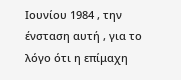Ιουνίου 1984 , την ένσταση αυτή , για το λόγο ότι η επίμαχη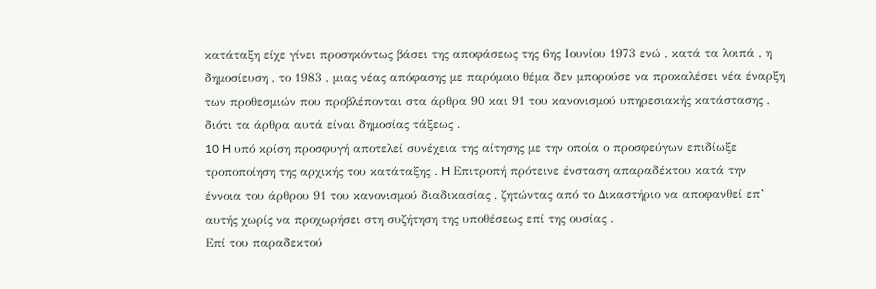κατάταξη είχε γίνει προσηκόντως βάσει της αποφάσεως της 6ης Ιουνίου 1973 ενώ , κατά τα λοιπά , η δημοσίευση , το 1983 , μιας νέας απόφασης με παρόμοιο θέμα δεν μπορούσε να προκαλέσει νέα έναρξη των προθεσμιών που προβλέπονται στα άρθρα 90 και 91 του κανονισμού υπηρεσιακής κατάστασης , διότι τα άρθρα αυτά είναι δημοσίας τάξεως .
10 H υπό κρίση προσφυγή αποτελεί συνέχεια της αίτησης με την οποία ο προσφεύγων επιδίωξε τροποποίηση της αρχικής του κατάταξης . H Επιτροπή πρότεινε ένσταση απαραδέκτου κατά την έννοια του άρθρου 91 του κανονισμού διαδικασίας , ζητώντας από το Δικαστήριο να αποφανθεί επ’ αυτής χωρίς να προχωρήσει στη συζήτηση της υποθέσεως επί της ουσίας .
Επί του παραδεκτού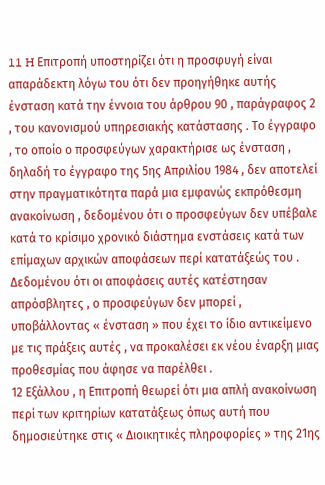11 H Επιτροπή υποστηρίζει ότι η προσφυγή είναι απαράδεκτη λόγω του ότι δεν προηγήθηκε αυτής ένσταση κατά την έννοια του άρθρου 90 , παράγραφος 2 , του κανονισμού υπηρεσιακής κατάστασης . Το έγγραφο , το οποίο ο προσφεύγων χαρακτήρισε ως ένσταση , δηλαδή το έγγραφο της 5ης Απριλίου 1984 , δεν αποτελεί στην πραγματικότητα παρά μια εμφανώς εκπρόθεσμη ανακοίνωση , δεδομένου ότι ο προσφεύγων δεν υπέβαλε κατά το κρίσιμο χρονικό διάστημα ενστάσεις κατά των επίμαχων αρχικών αποφάσεων περί κατατάξεώς του . Δεδομένου ότι οι αποφάσεις αυτές κατέστησαν απρόσβλητες , ο προσφεύγων δεν μπορεί , υποβάλλοντας « ένσταση » που έχει το ίδιο αντικείμενο με τις πράξεις αυτές , να προκαλέσει εκ νέου έναρξη μιας προθεσμίας που άφησε να παρέλθει .
12 Εξάλλου , η Επιτροπή θεωρεί ότι μια απλή ανακοίνωση περί των κριτηρίων κατατάξεως όπως αυτή που δημοσιεύτηκε στις « Διοικητικές πληροφορίες » της 21ης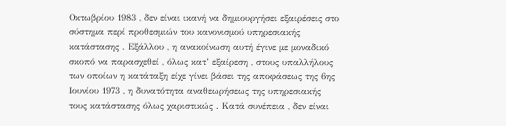Οκτωβρίου 1983 , δεν είναι ικανή να δημιουργήσει εξαιρέσεις στο σύστημα περί προθεσμιών του κανονισμού υπηρεσιακής κατάστασης . Εξάλλου , η ανακοίνωση αυτή έγινε με μοναδικό σκοπό να παρασχεθεί , όλως κατ’ εξαίρεση , στους υπαλλήλους των οποίων η κατάταξη είχε γίνει βάσει της αποφάσεως της 6ης Ιουνίου 1973 , η δυνατότητα αναθεωρήσεως της υπηρεσιακής τους κατάστασης όλως χαριστικώς . Κατά συνέπεια , δεν είναι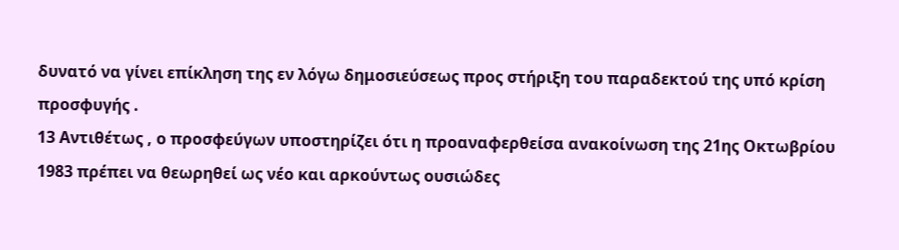δυνατό να γίνει επίκληση της εν λόγω δημοσιεύσεως προς στήριξη του παραδεκτού της υπό κρίση προσφυγής .
13 Αντιθέτως , ο προσφεύγων υποστηρίζει ότι η προαναφερθείσα ανακοίνωση της 21ης Οκτωβρίου 1983 πρέπει να θεωρηθεί ως νέο και αρκούντως ουσιώδες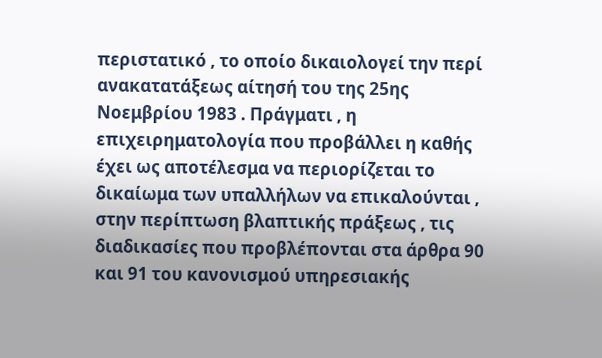περιστατικό , το οποίο δικαιολογεί την περί ανακατατάξεως αίτησή του της 25ης Νοεμβρίου 1983 . Πράγματι , η επιχειρηματολογία που προβάλλει η καθής έχει ως αποτέλεσμα να περιορίζεται το δικαίωμα των υπαλλήλων να επικαλούνται , στην περίπτωση βλαπτικής πράξεως , τις διαδικασίες που προβλέπονται στα άρθρα 90 και 91 του κανονισμού υπηρεσιακής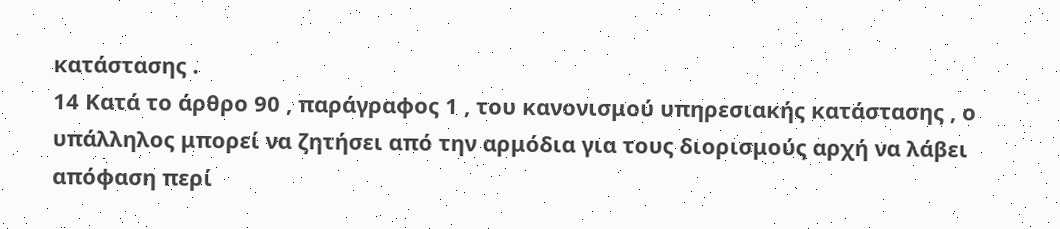κατάστασης .
14 Κατά το άρθρο 90 , παράγραφος 1 , του κανονισμού υπηρεσιακής κατάστασης , ο υπάλληλος μπορεί να ζητήσει από την αρμόδια για τους διορισμούς αρχή να λάβει απόφαση περί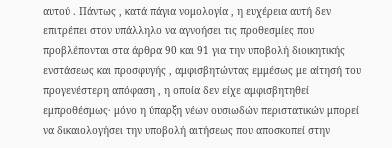αυτού . Πάντως , κατά πάγια νομολογία , η ευχέρεια αυτή δεν επιτρέπει στον υπάλληλο να αγνοήσει τις προθεσμίες που προβλέπονται στα άρθρα 90 και 91 για την υποβολή διοικητικής ενστάσεως και προσφυγής , αμφισβητώντας εμμέσως με αίτησή του προγενέστερη απόφαση , η οποία δεν είχε αμφισβητηθεί εμπροθέσμως· μόνο η ύπαρξη νέων ουσιωδών περιστατικών μπορεί να δικαιολογήσει την υποβολή αιτήσεως που αποσκοπεί στην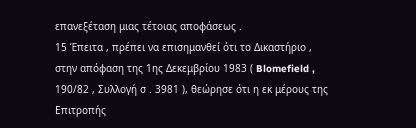επανεξέταση μιας τέτοιας αποφάσεως .
15 Έπειτα , πρέπει να επισημανθεί ότι το Δικαστήριο , στην απόφαση της 1ης Δεκεμβρίου 1983 ( Blomefield , 190/82 , Συλλογή σ . 3981 ), θεώρησε ότι η εκ μέρους της Επιτροπής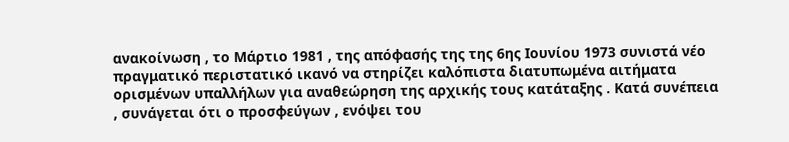ανακοίνωση , το Μάρτιο 1981 , της απόφασής της της 6ης Ιουνίου 1973 συνιστά νέο πραγματικό περιστατικό ικανό να στηρίζει καλόπιστα διατυπωμένα αιτήματα ορισμένων υπαλλήλων για αναθεώρηση της αρχικής τους κατάταξης . Κατά συνέπεια , συνάγεται ότι ο προσφεύγων , ενόψει του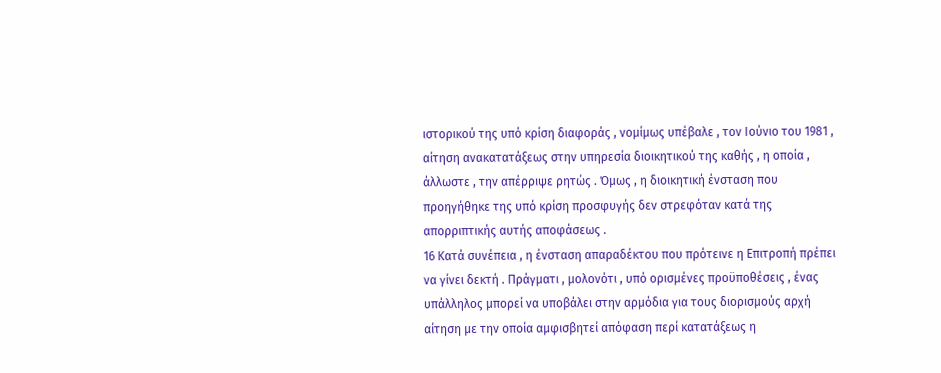ιστορικού της υπό κρίση διαφοράς , νομίμως υπέβαλε , τον Ιούνιο του 1981 , αίτηση ανακατατάξεως στην υπηρεσία διοικητικού της καθής , η οποία , άλλωστε , την απέρριψε ρητώς . Όμως , η διοικητική ένσταση που προηγήθηκε της υπό κρίση προσφυγής δεν στρεφόταν κατά της απορριπτικής αυτής αποφάσεως .
16 Κατά συνέπεια , η ένσταση απαραδέκτου που πρότεινε η Επιτροπή πρέπει να γίνει δεκτή . Πράγματι , μολονότι , υπό ορισμένες προϋποθέσεις , ένας υπάλληλος μπορεί να υποβάλει στην αρμόδια για τους διορισμούς αρχή αίτηση με την οποία αμφισβητεί απόφαση περί κατατάξεως η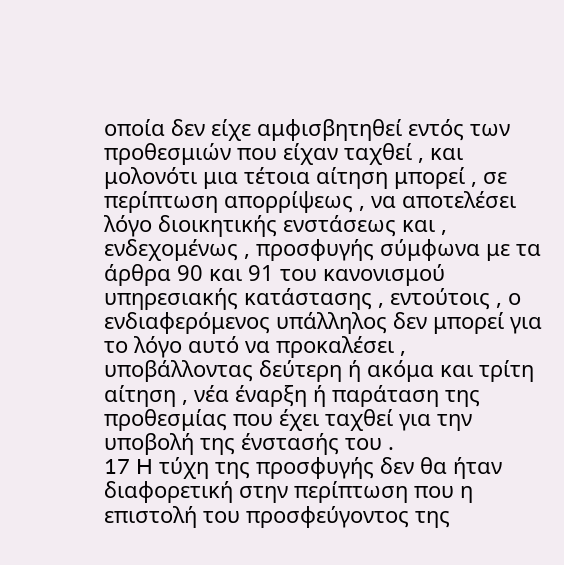οποία δεν είχε αμφισβητηθεί εντός των προθεσμιών που είχαν ταχθεί , και μολονότι μια τέτοια αίτηση μπορεί , σε περίπτωση απορρίψεως , να αποτελέσει λόγο διοικητικής ενστάσεως και , ενδεχομένως , προσφυγής σύμφωνα με τα άρθρα 90 και 91 του κανονισμού υπηρεσιακής κατάστασης , εντούτοις , ο ενδιαφερόμενος υπάλληλος δεν μπορεί για το λόγο αυτό να προκαλέσει , υποβάλλοντας δεύτερη ή ακόμα και τρίτη αίτηση , νέα έναρξη ή παράταση της προθεσμίας που έχει ταχθεί για την υποβολή της ένστασής του .
17 H τύχη της προσφυγής δεν θα ήταν διαφορετική στην περίπτωση που η επιστολή του προσφεύγοντος της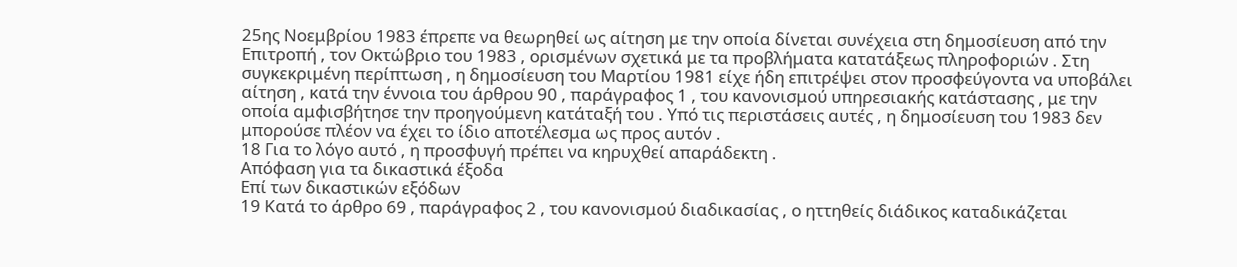25ης Νοεμβρίου 1983 έπρεπε να θεωρηθεί ως αίτηση με την οποία δίνεται συνέχεια στη δημοσίευση από την Επιτροπή , τον Οκτώβριο του 1983 , ορισμένων σχετικά με τα προβλήματα κατατάξεως πληροφοριών . Στη συγκεκριμένη περίπτωση , η δημοσίευση του Μαρτίου 1981 είχε ήδη επιτρέψει στον προσφεύγοντα να υποβάλει αίτηση , κατά την έννοια του άρθρου 90 , παράγραφος 1 , του κανονισμού υπηρεσιακής κατάστασης , με την οποία αμφισβήτησε την προηγούμενη κατάταξή του . Υπό τις περιστάσεις αυτές , η δημοσίευση του 1983 δεν μπορούσε πλέον να έχει το ίδιο αποτέλεσμα ως προς αυτόν .
18 Για το λόγο αυτό , η προσφυγή πρέπει να κηρυχθεί απαράδεκτη .
Απόφαση για τα δικαστικά έξοδα
Επί των δικαστικών εξόδων
19 Κατά το άρθρο 69 , παράγραφος 2 , του κανονισμού διαδικασίας , ο ηττηθείς διάδικος καταδικάζεται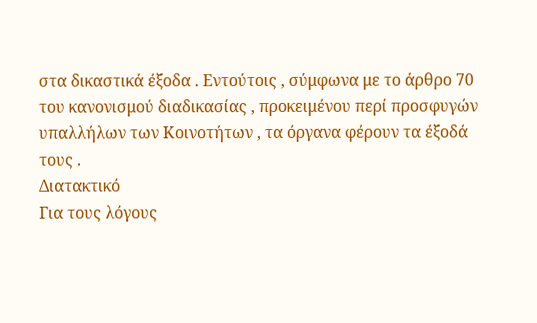στα δικαστικά έξοδα . Εντούτοις , σύμφωνα με το άρθρο 70 του κανονισμού διαδικασίας , προκειμένου περί προσφυγών υπαλλήλων των Κοινοτήτων , τα όργανα φέρουν τα έξοδά τους .
Διατακτικό
Για τους λόγους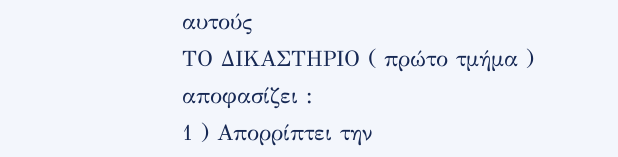αυτούς
ΤΟ ΔΙΚΑΣΤΗΡΙΟ ( πρώτο τμήμα )
αποφασίζει :
1 ) Απορρίπτει την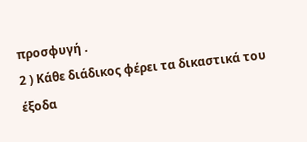προσφυγή .
2 ) Κάθε διάδικος φέρει τα δικαστικά του έξοδα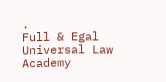.
Full & Egal Universal Law Academy